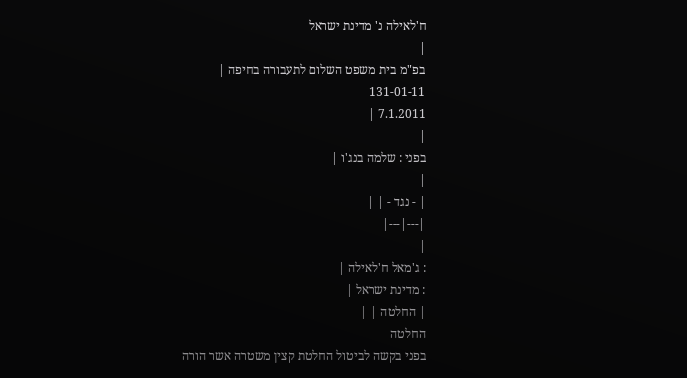ח'לאילה נ' מדינת ישראל
|
בפ"מ בית משפט השלום לתעבורה בחיפה |
131-01-11
7.1.2011 |
|
בפני : שלמה בנג'ו |
|
| - נגד - | |
|---|---|
|
: ג'מאל ח'לאילה |
: מדינת ישראל |
| החלטה | |
החלטה
בפני בקשה לביטול החלטת קצין משטרה אשר הורה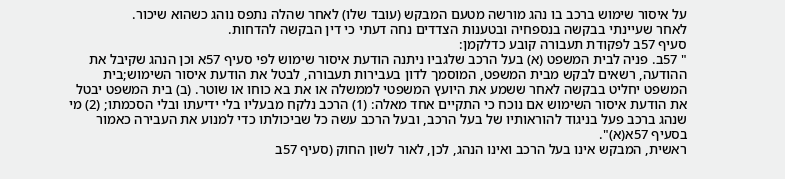על איסור שימוש ברכב בו נהג מורשה מטעם המבקש (עובד שלו) לאחר שהלה נתפס נוהג כשהוא שיכור.
לאחר שעיינתי בבקשה בנספחיה ובטענות הצדדים נחה דעתי כי דין הבקשה להדחות.
סעיף 57ב לפקודת תעבורה קובע כדלקמן:
" 57ב. פניה לבית המשפט (א) בעל הרכב שלגביו ניתנה הודעת איסור שימוש לפי סעיף 57א וכן הנהג שקיבל את ההודעה, רשאים לבקש מבית המשפט, המוסמך לדון בעבירות תעבורה, לבטל את הודעת איסור השימוש;בית המשפט יחליט בבקשה לאחר ששמע את היועץ המשפטי לממשלה או את בא כוחו או שוטר. (ב) בית המשפט יבטל את הודעת איסור השימוש אם נוכח כי התקיים אחד מאלה: (1) הרכב נלקח מבעליו בלי ידיעתו ובלי הסכמתו; (2) מי שנהג ברכב פעל בניגוד להוראותיו של בעל הרכב, ובעל הרכב עשה כל שביכולתו כדי למנוע את העבירה כאמור בסעיף 57א(א)".
ראשית, המבקש אינו בעל הרכב ואינו הנהג, לכן, לאור לשון החוק (סעיף 57ב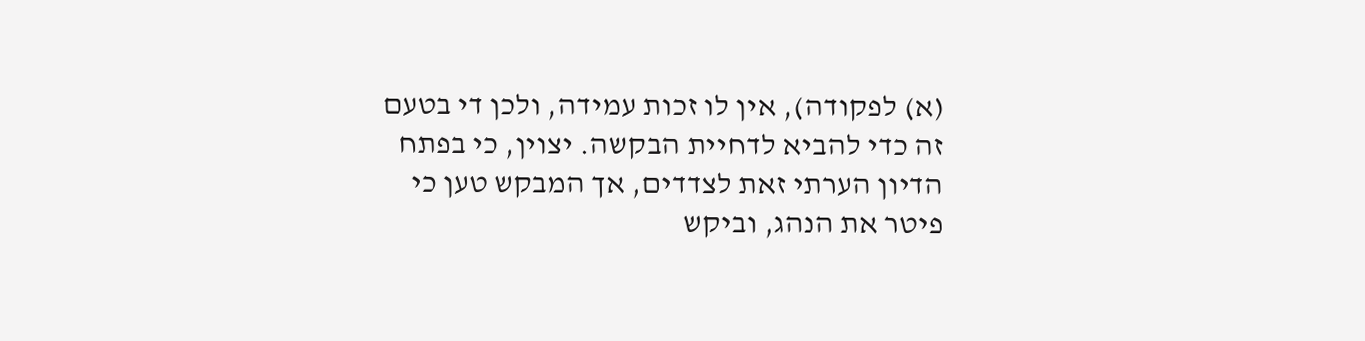(א) לפקודה), אין לו זכות עמידה, ולכן די בטעם זה כדי להביא לדחיית הבקשה. יצוין, כי בפתח הדיון הערתי זאת לצדדים, אך המבקש טען כי פיטר את הנהג, וביקש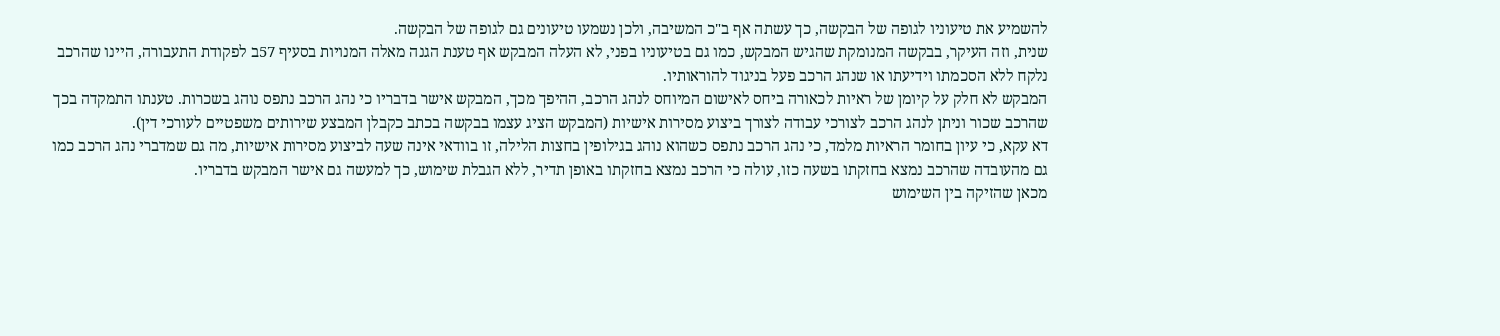להשמיע את טיעוניו לגופה של הבקשה, כך עשתה אף ב"כ המשיבה, ולכן נשמעו טיעונים גם לגופה של הבקשה.
שנית, וזה העיקר, בבקשה המנומקת שהגיש המבקש, כמו גם בטיעוניו בפני, לא העלה המבקש אף טענת הגנה מאלה המנויות בסעיף 57ב לפקודת התעבורה, היינו שהרכב נלקח ללא הסכמתו וידיעתו או שנהג הרכב פעל בניגוד להוראותיו.
המבקש לא חלק על קיומן של ראיות לכאורה ביחס לאישום המיוחס לנהג הרכב, ההיפך מכך, המבקש אישר בדבריו כי נהג הרכב נתפס נוהג בשכרות. טענתו התמקדה בכך שהרכב שכור וניתן לנהג הרכב לצורכי עבודה לצורך ביצוע מסירות אישיות (המבקש הציג עצמו בבקשה בכתב כקבלן המבצע שירותים משפטיים לעורכי דין).
דא עקא, כי עיון בחומר הראיות מלמד, כי נהג הרכב נתפס כשהוא נוהג בגילופין בחצות הלילה, זו בוודאי אינה שעה לביצוע מסירות אישיות, מה גם שמדברי נהג הרכב כמו גם מהעובדה שהרכב נמצא בחזקתו בשעה כזו, עולה כי הרכב נמצא בחזקתו באופן תדיר, ללא הגבלת שימוש, כך למעשה גם אישר המבקש בדבריו.
מכאן שהזיקה בין השימוש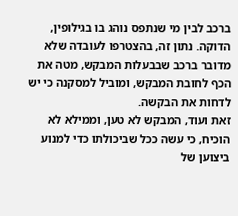ברכב לבין מי שנתפס נוהג בו בגילופין, הדוקה. נתון זה, בהצטרפו לעובדה שלא מדובר ברכב שבבעלות המבקש, מטה את הכף לחובת המבקש, ומוביל למסקנה כי יש לדחות את הבקשה.
זאת ועוד, המבקש לא טען, וממילא לא הוכיח, כי עשה ככל שביכולתו כדי למנוע ביצוען של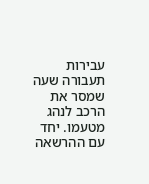עבירות תעבורה שעה שמסר את הרכב לנהג מטעמו. יחד עם ההרשאה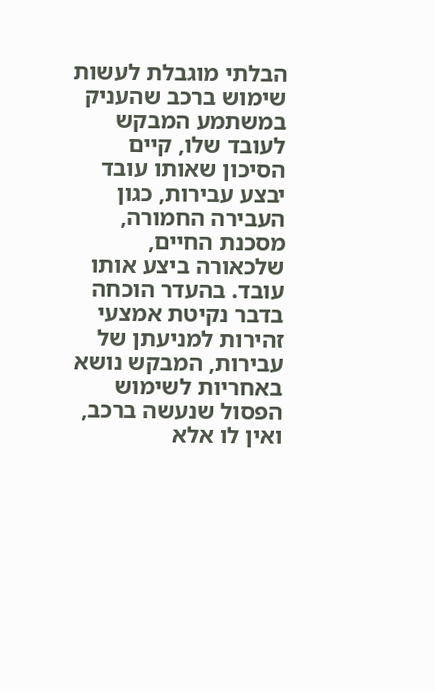הבלתי מוגבלת לעשות שימוש ברכב שהעניק במשתמע המבקש לעובד שלו, קיים הסיכון שאותו עובד יבצע עבירות, כגון העבירה החמורה, מסכנת החיים, שלכאורה ביצע אותו עובד. בהעדר הוכחה בדבר נקיטת אמצעי זהירות למניעתן של עבירות, המבקש נושא באחריות לשימוש הפסול שנעשה ברכב, ואין לו אלא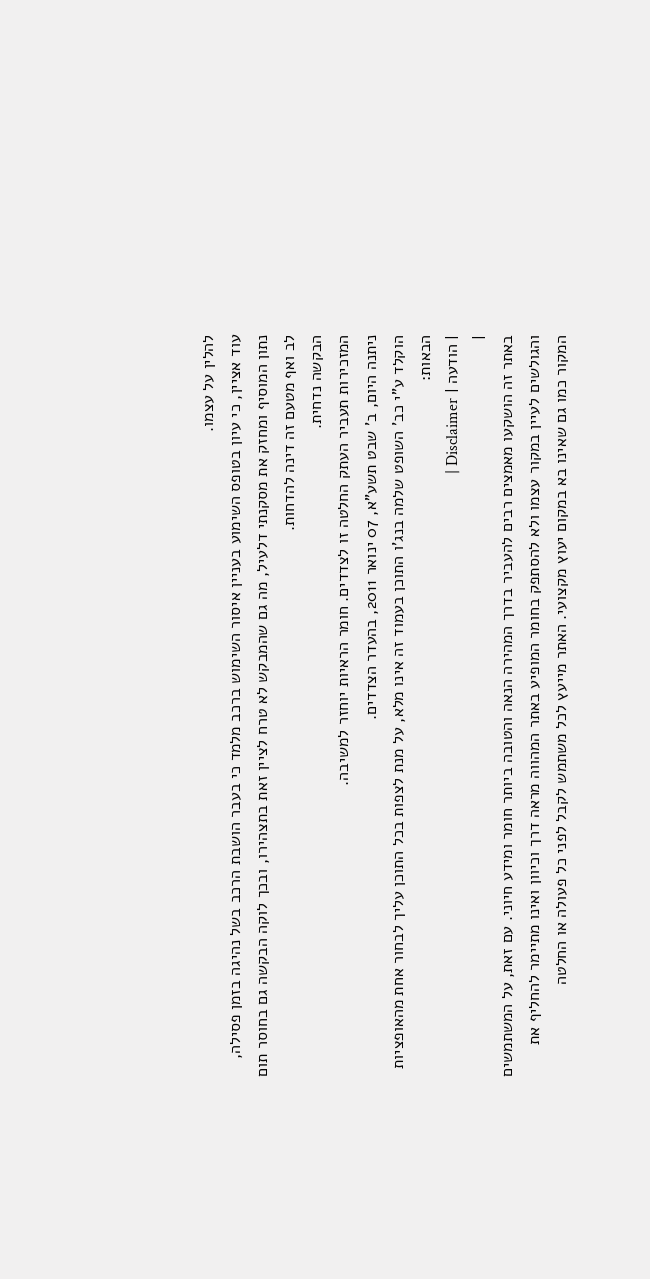להלין על עצמו.
עוד אציין, כי עיון בטופס השימוע בעניין איסור השימוש ברכב מלמד כי בעבר הושבת הרכב בשל נהיגה בזמן פסילה, נתון המוסיף ומחזק את מסקנתי דלעיל, מה גם שהמבקש לא טרח לציין זאת בתצהירו, ובכך לוקה הבקשה גם בחוסר תום לב ואף מטעם זה דינה להדחות.
הבקשה נדחית.
המזכירות תעביר העתק החלטה זו לצדדים. חומר הראיות יוחזר למשיבה.
ניתנה היום, ב' שבט תשע"א, 07 ינואר 2011, בהעדר הצדדים.
הוקלד ע"י כב' השופט שלמה בנג'ו התוכן בעמוד זה אינו מלא, על מנת לצפות בכל התוכן עליך לבחור אחת מהאופציות הבאות:
| הודעה | Disclaimer |
|
באתר זה הושקעו מאמצים רבים להעביר בדרך המהירה הנאה והטובה ביותר חומר ומידע חיוני. עם זאת, על המשתמשים והגולשים לעיין במקור עצמו ולא להסתפק בחומר המופיע באתר המהווה מראה דרך וכיוון ואינו מתיימר להחליף את המקור כמו גם שאינו בא במקום יעוץ מקצועי. האתר מייעץ לכל משתמש לקבל לפני כל פעולה או החלטה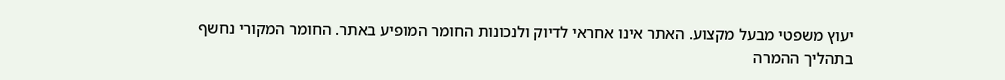יעוץ משפטי מבעל מקצוע. האתר אינו אחראי לדיוק ולנכונות החומר המופיע באתר. החומר המקורי נחשף בתהליך ההמרה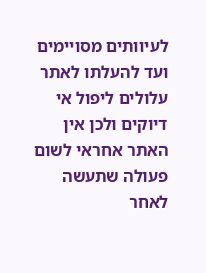לעיוותים מסויימים ועד להעלתו לאתר עלולים ליפול אי דיוקים ולכן אין האתר אחראי לשום פעולה שתעשה לאחר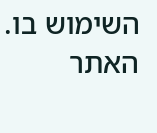השימוש בו. האתר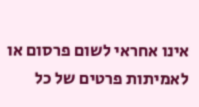אינו אחראי לשום פרסום או לאמיתות פרטים של כל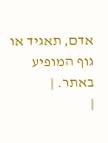אדם, תאגיד או גוף המופיע באתר. |
|